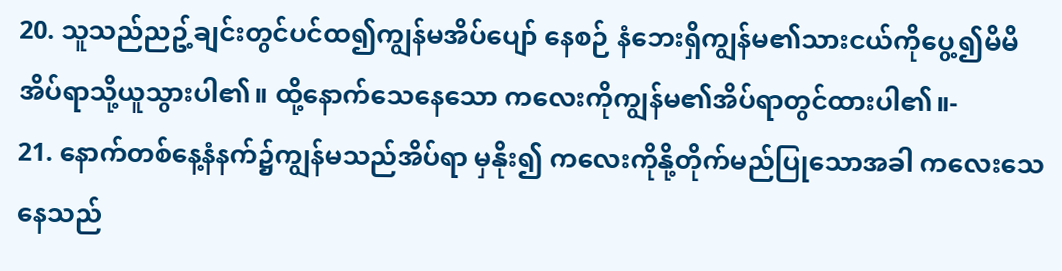20. သူသည်ညဥ့်ချင်းတွင်ပင်ထ၍ကျွန်မအိပ်ပျော် နေစဉ် နံဘေးရှိကျွန်မ၏သားငယ်ကိုပွေ့၍မိမိ အိပ်ရာသို့ယူသွားပါ၏။ ထို့နောက်သေနေသော ကလေးကိုကျွန်မ၏အိပ်ရာတွင်ထားပါ၏။-
21. နောက်တစ်နေ့နံနက်၌ကျွန်မသည်အိပ်ရာ မှနိုး၍ ကလေးကိုနို့တိုက်မည်ပြုသောအခါ ကလေးသေနေသည်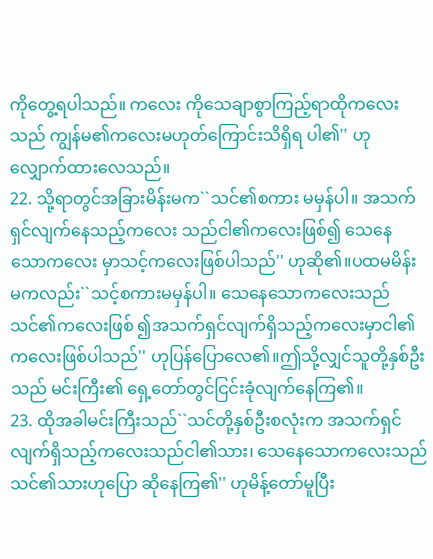ကိုတွေ့ရပါသည်။ ကလေး ကိုသေချာစွာကြည့်ရာထိုကလေးသည် ကျွန်မ၏ကလေးမဟုတ်ကြောင်းသိရှိရ ပါ၏'' ဟုလျှောက်ထားလေသည်။
22. သို့ရာတွင်အခြားမိန်းမက``သင်၏စကား မမှန်ပါ။ အသက်ရှင်လျက်နေသည့်ကလေး သည်ငါ၏ကလေးဖြစ်၍ သေနေသောကလေး မှာသင့်ကလေးဖြစ်ပါသည်'' ဟုဆို၏။ပထမမိန်းမကလည်း``သင့်စကားမမှန်ပါ။ သေနေသောကလေးသည်သင်၏ကလေးဖြစ် ၍အသက်ရှင်လျက်ရှိသည့်ကလေးမှာငါ၏ ကလေးဖြစ်ပါသည်'' ဟုပြန်ပြောလေ၏။ဤသို့လျှင်သူတို့နှစ်ဦးသည် မင်းကြီး၏ ရှေ့တော်တွင်ငြင်းခုံလျက်နေကြ၏။
23. ထိုအခါမင်းကြီးသည်``သင်တို့နှစ်ဦးစလုံးက အသက်ရှင်လျက်ရှိသည့်ကလေးသည်ငါ၏သား၊ သေနေသောကလေးသည် သင်၏သားဟုပြော ဆိုနေကြ၏'' ဟုမိန့်တော်မူပြီး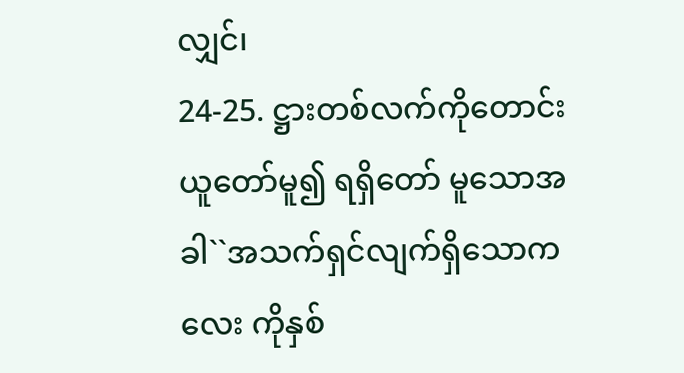လျှင်၊
24-25. ဋ္ဌားတစ်လက်ကိုတောင်းယူတော်မူ၍ ရရှိတော် မူသောအခါ``အသက်ရှင်လျက်ရှိသောကလေး ကိုနှစ်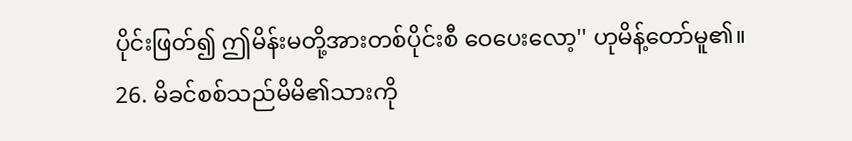ပိုင်းဖြတ်၍ ဤမိန်းမတို့အားတစ်ပိုင်းစီ ဝေပေးလော့'' ဟုမိန့်တော်မူ၏။
26. မိခင်စစ်သည်မိမိ၏သားကို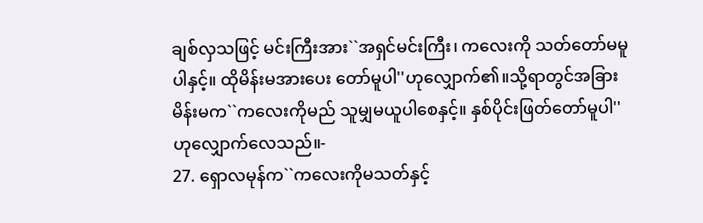ချစ်လှသဖြင့် မင်းကြီးအား``အရှင်မင်းကြီး၊ ကလေးကို သတ်တော်မမူပါနှင့်။ ထိုမိန်းမအားပေး တော်မူပါ''ဟုလျှောက်၏။သို့ရာတွင်အခြားမိန်းမက``ကလေးကိုမည် သူမျှမယူပါစေနှင့်။ နှစ်ပိုင်းဖြတ်တော်မူပါ'' ဟုလျှောက်လေသည်။-
27. ရှောလမုန်က``ကလေးကိုမသတ်နှင့်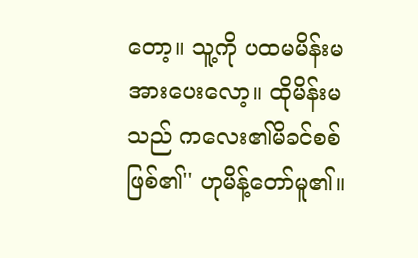တော့။ သူ့ကို ပထမမိန်းမအားပေးလော့။ ထိုမိန်းမသည် ကလေး၏မိခင်စစ်ဖြစ်၏'' ဟုမိန့်တော်မူ၏။